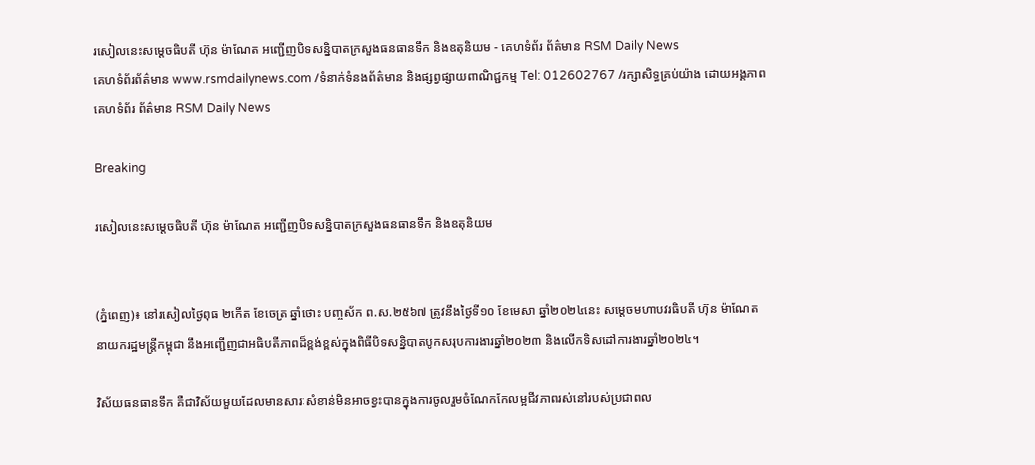រសៀលនេះសម្តេចធិបតី ហ៊ុន ម៉ាណែត អញ្ជើញបិទសន្និបាតក្រសួងធនធានទឹក និងឧតុនិយម - គេហទំព័រ ព័ត៌មាន RSM Daily News
គេហទំព័រព័ត៌មាន www.rsmdailynews.com /ទំនាក់ទំនងព័ត៌មាន និងផ្សព្វផ្សាយពាណិជ្ជកម្ម Tel: 012602767 /រក្សាសិទ្ធគ្រប់យ៉ាង ដោយអង្គភាពគេហទំព័រ ព័ត៌មាន RSM Daily News

Breaking

រសៀលនេះសម្តេចធិបតី ហ៊ុន ម៉ាណែត អញ្ជើញបិទសន្និបាតក្រសួងធនធានទឹក និងឧតុនិយម


(ភ្នំពេញ)៖ នៅរសៀលថ្ងៃពុធ ២កើត ខែចេត្រ ឆ្នាំថោះ បញ្ចស័ក ព.ស.២៥៦៧ ត្រូវនឹងថ្ងៃទី១០ ខែមេសា ឆ្នាំ២០២៤នេះ សម្តេចមហាបវរធិបតី ហ៊ុន ម៉ាណែត នាយករដ្ឋមន្ត្រីកម្ពុជា នឹងអញ្ជើញជាអធិបតីភាពដ៏ខ្ពង់ខ្ពស់ក្នុងពិធីបិទសន្និបាតបូកសរុបការងារឆ្នាំ២០២៣ និងលើកទិសដៅការងារឆ្នាំ២០២៤។

វិស័យធនធានទឹក គឺជាវិស័យមួយដែលមានសារៈសំខាន់មិនអាចខ្វះបានក្នុងការចូលរួមចំណែកកែលម្អជីវភាពរស់នៅរបស់ប្រជាពល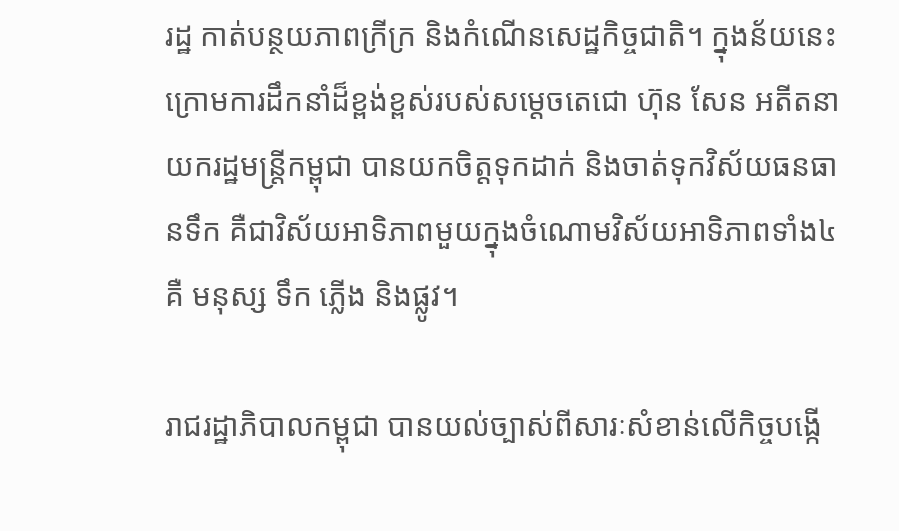រដ្ឋ កាត់បន្ថយភាពក្រីក្រ និងកំណើនសេដ្ឋកិច្ចជាតិ។ ក្នុងន័យនេះ ក្រោមការដឹកនាំដ៏ខ្ពង់ខ្ពស់របស់សម្តេចតេជោ ហ៊ុន សែន អតីតនាយករដ្ឋមន្ត្រីកម្ពុជា បានយកចិត្តទុកដាក់ និងចាត់ទុកវិស័យធនធានទឹក គឺជាវិស័យអាទិភាពមួយក្នុងចំណោមវិស័យអាទិភាពទាំង៤ គឺ មនុស្ស ទឹក ភ្លើង និងផ្លូវ។

រាជរដ្ឋាភិបាលកម្ពុជា បានយល់ច្បាស់ពីសារៈសំខាន់លើកិច្ចបង្កើ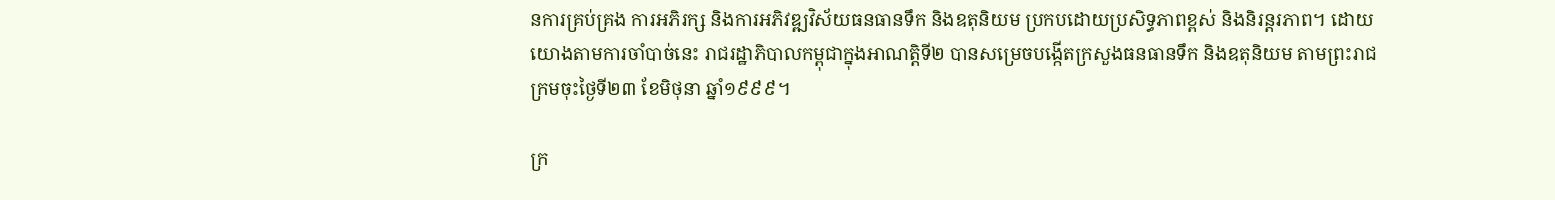នការគ្រប់គ្រង ការអភិរក្ស និងការអភិវឌ្ឍវិស័យធនធានទឹក និងឧតុនិយម ប្រកបដោយប្រសិទ្ធភាពខ្ពស់ និងនិរន្តរភាព។ ដោយយោងតាមការចាំបាច់នេះ រាជរដ្ឋាភិបាលកម្ពុជាក្នុងអាណត្តិទី២ បានសម្រេចបង្កើតក្រសួងធនធានទឹក និងឧតុនិយម តាមព្រះរាជក្រមចុះថ្ងៃទី២៣ ខែមិថុនា ឆ្នាំ១៩៩៩។

ក្រ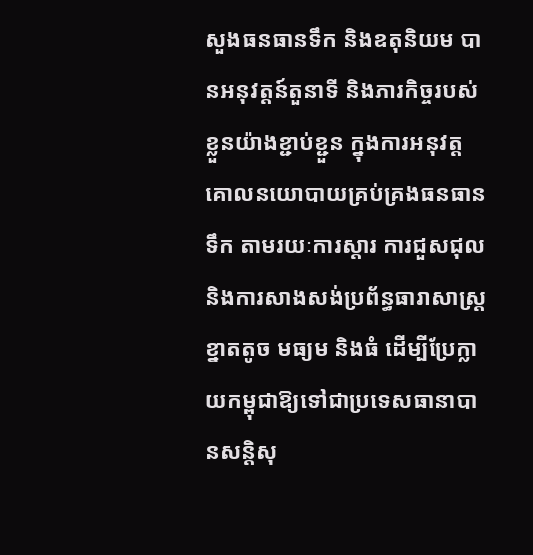សួងធនធានទឹក និងឧតុនិយម បានអនុវត្តន៍តួនាទី និងភារកិច្ចរបស់ខ្លួនយ៉ាងខ្ជាប់ខ្ជួន ក្នុងការអនុវត្តគោលនយោបាយគ្រប់គ្រងធនធានទឹក តាមរយៈការស្តារ ការជួសជុល និងការសាងសង់ប្រព័ន្ធធារាសាស្ត្រខ្នាតតូច មធ្យម និងធំ ដើម្បីប្រែក្លាយកម្ពុជាឱ្យទៅជាប្រទេសធានាបានសន្តិសុ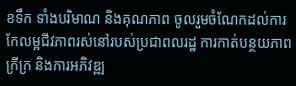ខទឹក ទាំងបរិមាណ និងគុណភាព ចូលរួមចំណែកដល់ការកែលម្អជីវភាពរស់នៅរបស់ប្រជាពលរដ្ឋ ការកាត់បន្ថយភាពក្រីក្រ និងការអភិវឌ្ឍ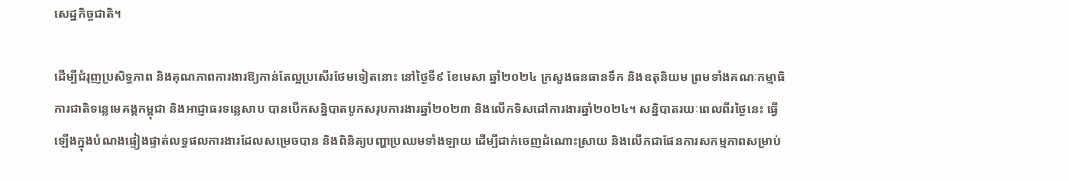សេដ្ឋកិច្ចជាតិ។

ដើម្បីជំរុញប្រសិទ្ធភាព និងគុណភាពការងារឱ្យកាន់តែល្អប្រសើរថែមទៀតនោះ នៅថ្ងៃទី៩ ខែមេសា ឆ្នាំ២០២៤ ក្រសួងធនធានទឹក និងឧតុនិយម ព្រមទាំងគណៈកម្មាធិការជាតិទន្លេមេគង្គកម្ពុជា និងអាជ្ញាធរទន្លេសាប បានបើកសន្និបាតបូកសរុបការងារឆ្នាំ២០២៣ និងលើកទិសដៅការងារឆ្នាំ២០២៤។ សន្និបាតរយៈពេលពីរថ្ងៃនេះ ធ្វើឡើងក្នុងបំណងផ្ទៀងផ្ទាត់លទ្ធផលការងារដែលសម្រេចបាន និងពិនិត្យបញ្ហាប្រឈមទាំងឡាយ ដើម្បីដាក់ចេញដំណោះស្រាយ និងលើកជាផែនការសកម្មភាពសម្រាប់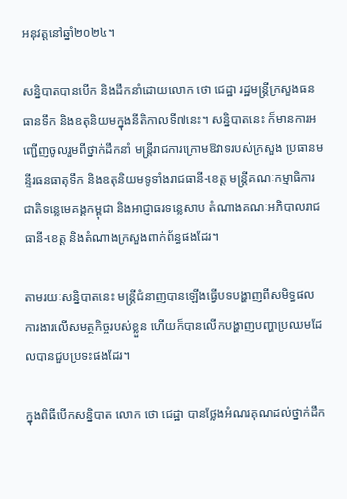អនុវត្តនៅឆ្នាំ២០២៤។

សន្និបាតបានបើក និងដឹកនាំដោយលោក ថោ ជេដ្ឋា រដ្ឋមន្ត្រីក្រសួងធនធានទឹក និងឧតុនិយមក្នុងនីតិកាលទី៧នេះ។ សន្និបាតនេះ ក៏មានការអញ្ជើញចូលរួមពីថ្នាក់ដឹកនាំ មន្ត្រីរាជការក្រោមឱវាទរបស់ក្រសួង ប្រធានមន្ទីរធនធាតុទឹក និងឧតុនិយមទូទាំងរាជធានី-ខេត្ត មន្ត្រីគណៈកម្មាធិការជាតិទន្លេមេគង្គកម្ពុជា និងអាជ្ញាធរទន្លេសាប តំណាងគណៈអភិបាលរាជធានី-ខេត្ត និងតំណាងក្រសួងពាក់ព័ន្ធផងដែរ។

តាមរយៈសន្និបាតនេះ មន្ត្រីជំនាញបានឡើងធ្វើបទបង្ហាញពីសមិទ្ធផលការងារលើសមត្ថកិច្ចរបស់ខ្លួន ហើយក៏បានលើកបង្ហាញបញ្ហាប្រឈមដែលបានជួបប្រទះផងដែរ។

ក្នុងពិធីបើកសន្និបាត លោក ថោ ជេដ្ឋា បានថ្លែងអំណរគុណដល់ថ្នាក់ដឹក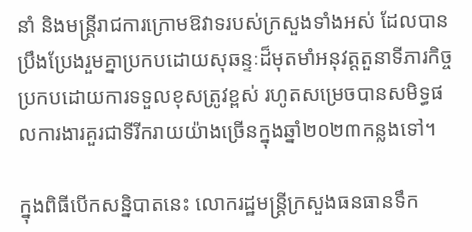នាំ និងមន្ត្រីរាជការក្រោមឱវាទរបស់ក្រសួងទាំងអស់ ដែលបានប្រឹងប្រែងរួមគ្នាប្រកបដោយសុឆន្ទៈដ៏មុតមាំអនុវត្តតួនាទីភារកិច្ចប្រកបដោយការទទួលខុសត្រូវខ្ពស់ រហូតសម្រេចបានសមិទ្ធផលការងារគួរជាទីរីករាយយ៉ាងច្រើនក្នុងឆ្នាំ២០២៣កន្លងទៅ។

ក្នុងពិធីបើកសន្និបាតនេះ លោករដ្ឋមន្ត្រីក្រសួងធនធានទឹក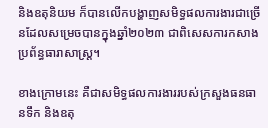និងឧតុនិយម ក៏បានលើកបង្ហាញសមិទ្ធផលការងារជាច្រើនដែលសម្រេចបានក្នុងឆ្នាំ២០២៣ ជាពិសេសការកសាងប្រព័ន្ធធារាសាស្ត្រ។

ខាងក្រោមនេះ គឺជាសមិទ្ធផលការងាររបស់ក្រសួងធនធានទឹក និងឧតុ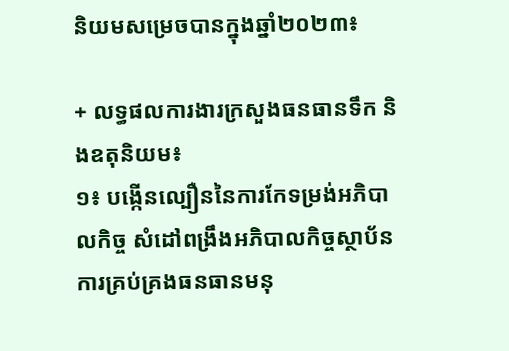និយមសម្រេចបានក្នុងឆ្នាំ២០២៣៖

+ លទ្ធផលការងារក្រសួងធនធានទឹក និងឧតុនិយម៖
១៖ បង្កើនល្បឿននៃការកែទម្រង់អភិបាលកិច្ច សំដៅពង្រឹងអភិបាលកិច្ចស្ថាប័ន ការគ្រប់គ្រងធនធានមនុ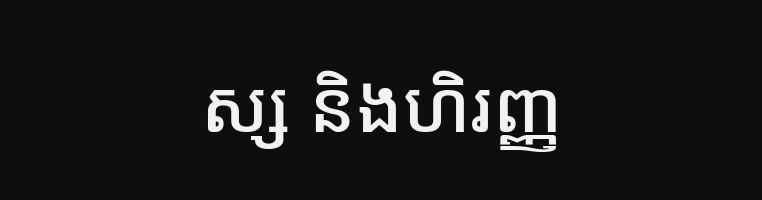ស្ស និងហិរញ្ញ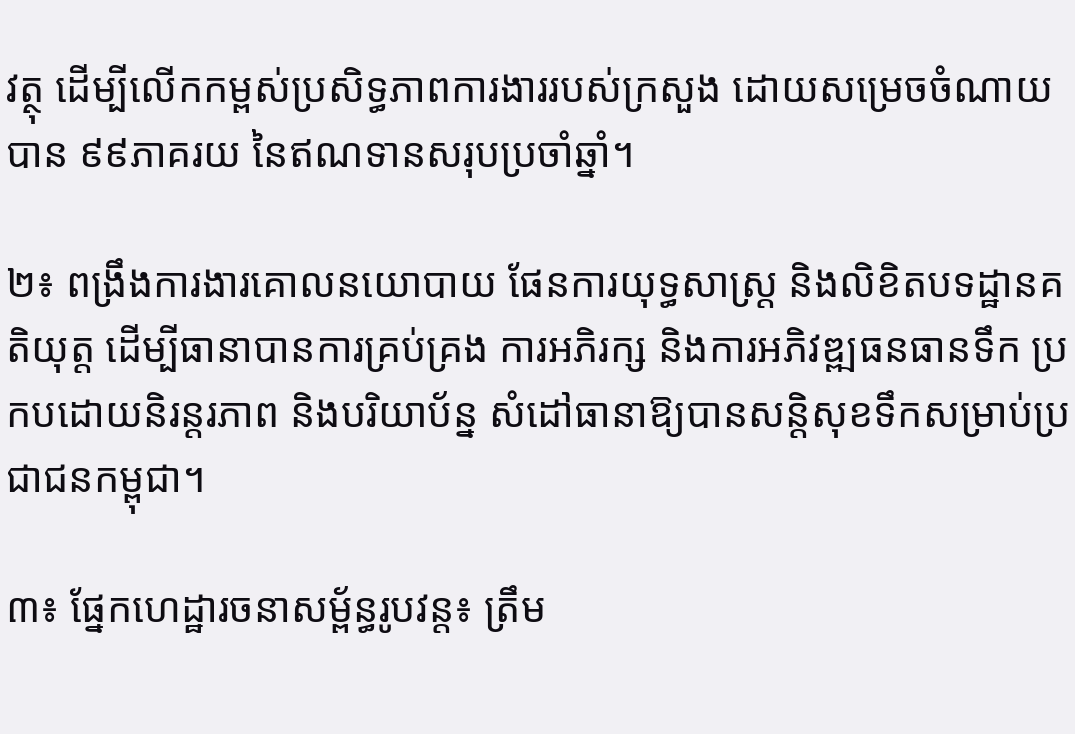វត្ថុ ដើម្បីលើកកម្ពស់ប្រសិទ្ធភាពការងាររបស់ក្រសួង ដោយសម្រេចចំណាយ បាន ៩៩ភាគរយ នៃឥណទានសរុបប្រចាំឆ្នាំ។

២៖ ពង្រឹងការងារគោលនយោបាយ ផែនការយុទ្ធសាស្ត្រ និងលិខិតបទដ្ឋានគតិយុត្ត ដើម្បីធានាបានការគ្រប់គ្រង ការអភិរក្ស និងការអភិវឌ្ឍធនធានទឹក ប្រកបដោយនិរន្តរភាព និងបរិយាប័ន្ន សំដៅធានាឱ្យបានសន្តិសុខទឹកសម្រាប់ប្រជាជនកម្ពុជា។

៣៖ ផ្នែកហេដ្ឋារចនាសម្ព័ន្ធរូបវន្ត៖ ត្រឹម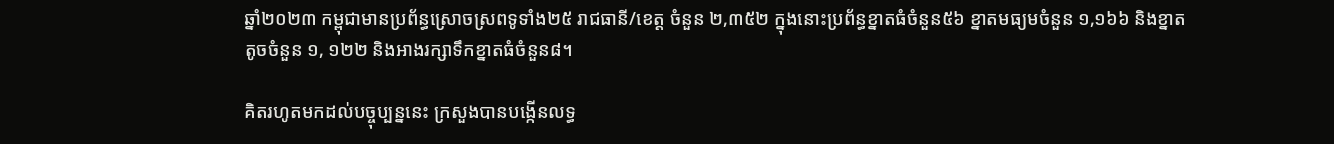ឆ្នាំ២០២៣ កម្ពុជាមានប្រព័ន្ធស្រោចស្រពទូទាំង២៥ រាជធានី/ខេត្ត ចំនួន ២,៣៥២ ក្នុងនោះប្រព័ន្ធខ្នាតធំចំនួន៥៦ ខ្នាតមធ្យមចំនួន ១,១៦៦ និងខ្នាតតូចចំនួន ១, ១២២ និងអាងរក្សាទឹកខ្នាតធំចំនួន៨។

គិតរហូតមកដល់បច្ចុប្បន្ននេះ ក្រសួងបានបង្កើនលទ្ធ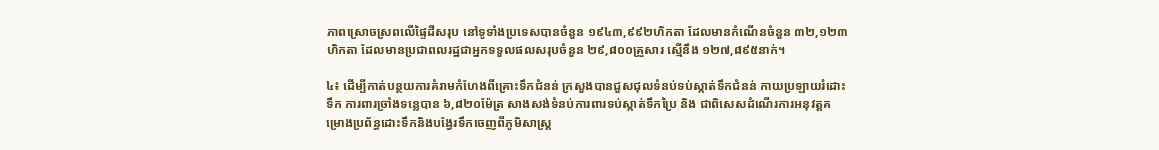ភាពស្រោចស្រពលើផ្ទៃដីសរុប នៅទូទាំងប្រទេសបានចំនួន ១៩៤៣,៩៩២ហិកតា ដែលមានកំណើនចំនួន ៣២,១២៣ហិកតា ដែលមានប្រជាពលរដ្ឋជាអ្នកទទួលផលសរុបចំនួន ២៩,៨០០គ្រួសារ ស្មើនឹង ១២៧,៨៩៥នាក់។

៤៖ ដើម្បីកាត់បន្ថយការគំរាមកំហែងពីគ្រោះទឹកជំនន់ ក្រសួងបានជួសជុលទំនប់ទប់ស្កាត់ទឹកជំនន់ កាយប្រឡាយរំដោះទឹក ការពារច្រាំងទន្លេបាន ៦,៨២០ម៉ែត្រ សាងសង់ទំនប់ការពារទប់ស្កាត់ទឹកប្រៃ និង ជាពិសេសដំណើរការអនុវត្តគម្រោងប្រព័ន្ធដោះទឹកនិងបង្វែរទឹកចេញពីភូមិសាស្រ្ត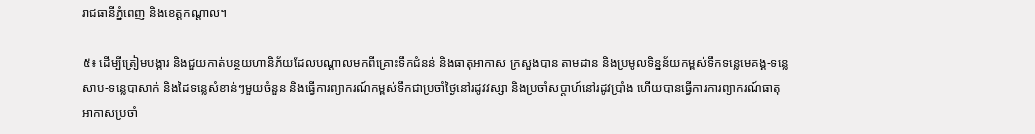រាជធានីភ្នំពេញ និងខេត្តកណ្តាល។

៥៖ ដើម្បីត្រៀមបង្ការ និងជួយកាត់បន្ថយហានិភ័យដែលបណ្ដាលមកពីគ្រោះទឹកជំនន់ និងធាតុអាកាស ក្រសួងបាន តាមដាន និងប្រមូលទិន្នន័យកម្ពស់ទឹកទន្លេមេគង្គ-ទន្លេសាប-ទន្លេបាសាក់ និងដៃទន្លេសំខាន់ៗមួយចំនួន និងធ្វើការព្យាករណ៍កម្ពស់ទឹកជាប្រចាំថ្ងៃនៅរដូវវស្សា និងប្រចាំសប្តាហ៍នៅរដូវប្រាំង ហើយបានធ្វើការការព្យាករណ៍ធាតុអាកាសប្រចាំ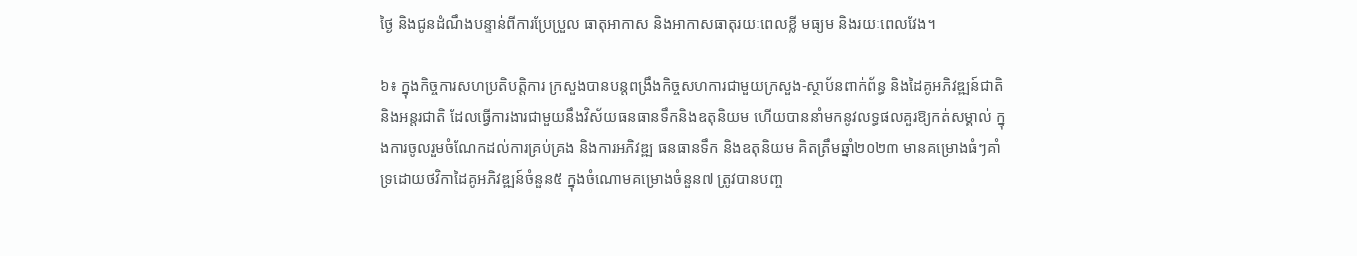ថ្ងៃ និងជូនដំណឹងបន្ទាន់ពីការប្រែប្រួល ធាតុអាកាស និងអាកាសធាតុរយៈពេលខ្លី មធ្យម និងរយៈពេលវែង។

៦៖ ក្នុងកិច្ចការសហប្រតិបត្តិការ ក្រសួងបានបន្តពង្រឹងកិច្ចសហការជាមួយក្រសួង-ស្ថាប័នពាក់ព័ន្ធ និងដៃគូអភិវឌ្ឍន៍ជាតិនិងអន្តរជាតិ ដែលធ្វើការងារជាមួយនឹងវិស័យធនធានទឹកនិងឧតុនិយម ហើយបាននាំមកនូវលទ្ធផលគួរឱ្យកត់សម្គាល់ ក្នុងការចូលរួមចំណែកដល់ការគ្រប់គ្រង និងការអភិវឌ្ឍ ធនធានទឹក និងឧតុនិយម គិតត្រឹមឆ្នាំ២០២៣ មានគម្រោងធំៗគាំទ្រដោយថវិកាដៃគូអភិវឌ្ឍន៍ចំនួន៥ ក្នុងចំណោមគម្រោងចំនួន៧ ត្រូវបានបញ្ច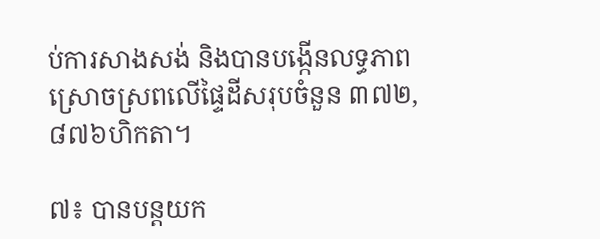ប់ការសាងសង់ និងបានបង្កើនលទ្ធភាពស្រោចស្រពលើផ្ទៃដីសរុបចំនួន ៣៧២,៨៧៦ហិកតា។

៧៖ បានបន្តយក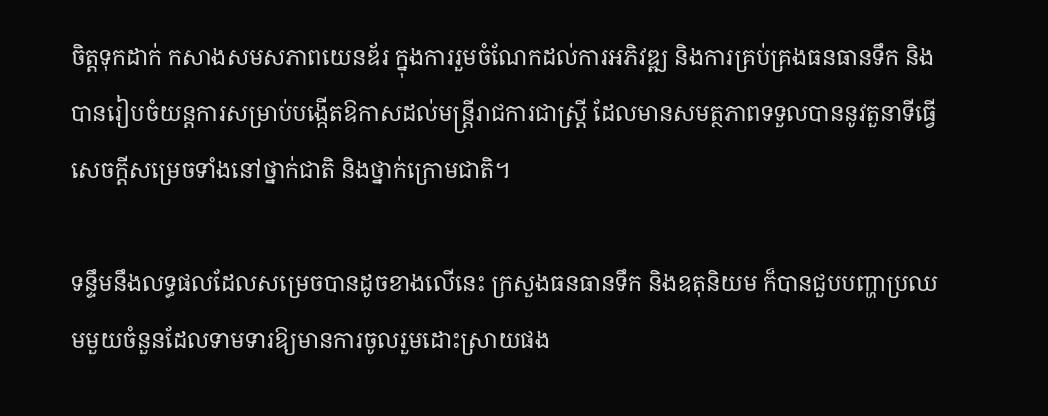ចិត្តទុកដាក់ កសាងសមសភាពយេនឌ័រ ក្នុងការរួមចំណែកដល់ការអភិវឌ្ឍ និងការគ្រប់គ្រងធនធានទឹក និងបានរៀបចំយន្តការសម្រាប់បង្កើតឱកាសដល់មន្រ្តីរាជការជាស្ត្រី ដែលមានសមត្ថភាពទទួលបាននូវតួនាទីធ្វើសេចក្តីសម្រេចទាំងនៅថ្នាក់ជាតិ និងថ្នាក់ក្រោមជាតិ។

ទន្ទឹមនឹងលទ្ធផលដែលសម្រេចបានដូចខាងលើនេះ ក្រសួងធនធានទឹក និងឧតុនិយម ក៏បានជួបបញ្ហាប្រឈមមួយចំនួនដែលទាមទារឱ្យមានការចូលរួមដោះស្រាយផង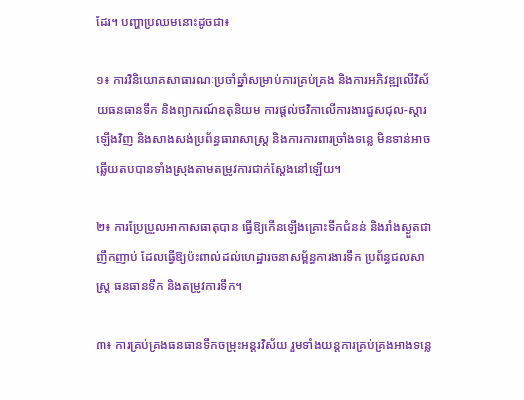ដែរ។ បញ្ហាប្រឈមនោះដូចជា៖

១៖ ការវិនិយោគសាធារណៈប្រចាំឆ្នាំសម្រាប់ការគ្រប់គ្រង និងការអភិវឌ្ឍលើវិស័យធនធានទឹក និងព្យាករណ៍ឧតុនិយម ការផ្តល់ថវិកាលើការងារជួសជុល-ស្ដារឡើងវិញ និងសាងសង់ប្រព័ន្ធធារាសាស្ត្រ និងការការពារច្រាំងទន្លេ មិនទាន់អាចឆ្លើយតបបានទាំងស្រុងតាមតម្រូវការជាក់ស្តែងនៅឡើយ។

២៖ ការប្រែប្រួលអាកាសធាតុបាន ធ្វើឱ្យកើនឡើងគ្រោះទឹកជំនន់ និងរាំងស្ងួតជាញឹកញាប់ ដែលធ្វើឱ្យប៉ះពាល់ដល់ហេដ្ឋារចនាសម្ព័ន្ធការងារទឹក ប្រព័ន្ធជលសាស្ត្រ ធនធានទឹក និងតម្រូវការទឹក។

៣៖ ការគ្រប់គ្រងធនធានទឹកចម្រុះអន្តរវិស័យ រួមទាំងយន្តការគ្រប់គ្រងអាងទន្លេ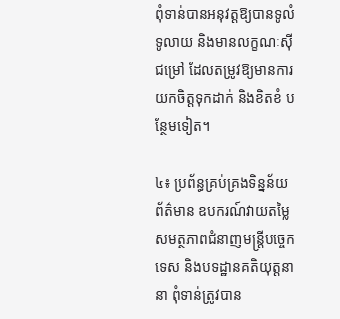ពុំទាន់បានអនុវត្តឱ្យបានទូលំទូលាយ និងមានលក្ខណៈស៊ីជម្រៅ ដែលតម្រូវឱ្យមានការយកចិត្តទុកដាក់ និងខិតខំ បន្ថែមទៀត។

៤៖ ប្រព័ន្ធគ្រប់គ្រងទិន្នន័យព័ត៌មាន ឧបករណ៍វាយតម្លៃសមត្ថភាពជំនាញមន្ត្រីបច្ចេកទេស និងបទដ្ឋានគតិយុត្តនានា ពុំទាន់ត្រូវបាន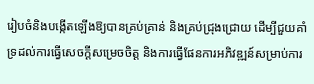រៀបចំនិងបង្កើតឡើងឱ្យបានគ្រប់គ្រាន់ និងគ្រប់ជ្រុងជ្រោយ ដើម្បីជួយគាំទ្រដល់ការធ្វើសេចក្តីសម្រេចចិត្ត និងការធ្វើផែនការអភិវឌ្ឍន៍សម្រាប់ការ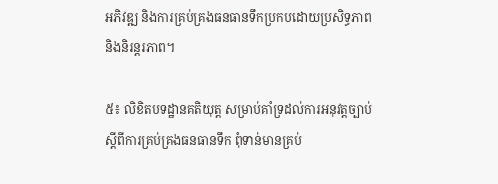អភិវឌ្ឍ និងការគ្រប់គ្រងធនធានទឹកប្រកបដោយប្រសិទ្ធភាព និងនិរន្តរភាព។

៥៖ លិខិតបទដ្ឋានគតិយុត្ត សម្រាប់គាំទ្រដល់ការអនុវត្តច្បាប់ស្ដីពីការគ្រប់គ្រងធនធានទឹក ពុំទាន់មានគ្រប់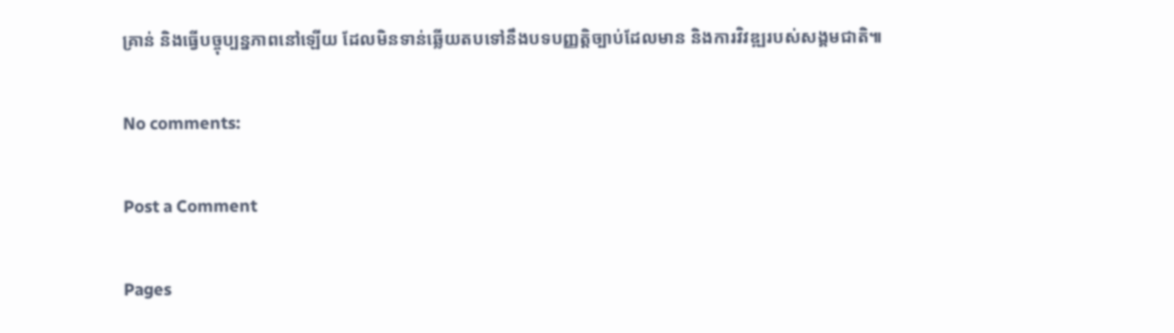គ្រាន់ និងធ្វើបច្ចុប្បន្នភាពនៅឡើយ ដែលមិនទាន់ឆ្លើយតបទៅនឹងបទបញ្ញត្តិច្បាប់ដែលមាន និងការវិវឌ្ឍរបស់សង្គមជាតិ៕

No comments:

Post a Comment

Pages